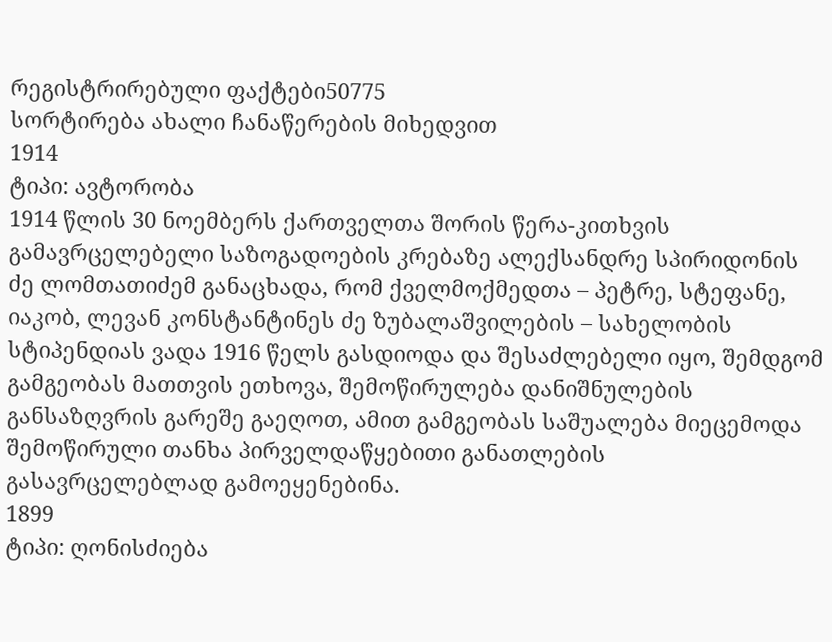რეგისტრირებული ფაქტები50775
სორტირება ახალი ჩანაწერების მიხედვით
1914
ტიპი: ავტორობა
1914 წლის 30 ნოემბერს ქართველთა შორის წერა-კითხვის გამავრცელებელი საზოგადოების კრებაზე ალექსანდრე სპირიდონის ძე ლომთათიძემ განაცხადა, რომ ქველმოქმედთა – პეტრე, სტეფანე, იაკობ, ლევან კონსტანტინეს ძე ზუბალაშვილების – სახელობის სტიპენდიას ვადა 1916 წელს გასდიოდა და შესაძლებელი იყო, შემდგომ გამგეობას მათთვის ეთხოვა, შემოწირულება დანიშნულების განსაზღვრის გარეშე გაეღოთ, ამით გამგეობას საშუალება მიეცემოდა შემოწირული თანხა პირველდაწყებითი განათლების გასავრცელებლად გამოეყენებინა.
1899
ტიპი: ღონისძიება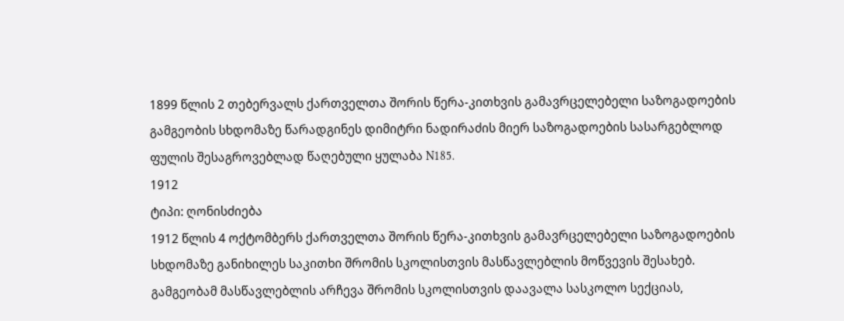1899 წლის 2 თებერვალს ქართველთა შორის წერა-კითხვის გამავრცელებელი საზოგადოების გამგეობის სხდომაზე წარადგინეს დიმიტრი ნადირაძის მიერ საზოგადოების სასარგებლოდ ფულის შესაგროვებლად წაღებული ყულაბა N185.
1912
ტიპი: ღონისძიება
1912 წლის 4 ოქტომბერს ქართველთა შორის წერა-კითხვის გამავრცელებელი საზოგადოების სხდომაზე განიხილეს საკითხი შრომის სკოლისთვის მასწავლებლის მოწვევის შესახებ. გამგეობამ მასწავლებლის არჩევა შრომის სკოლისთვის დაავალა სასკოლო სექციას,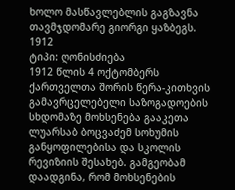ხოლო მასწავლებლის გაგზავნა თავმჯდომარე გიორგი ყაზბეგს.
1912
ტიპი: ღონისძიება
1912 წლის 4 ოქტომბერს ქართველთა შორის წერა-კითხვის გამავრცელებელი საზოგადოების სხდომაზე მოხსენება გააკეთა ლუარსაბ ბოცვაძემ სოხუმის განყოფილებისა და სკოლის რევიზიის შესახებ. გამგეობამ დაადგინა, რომ მოხსენების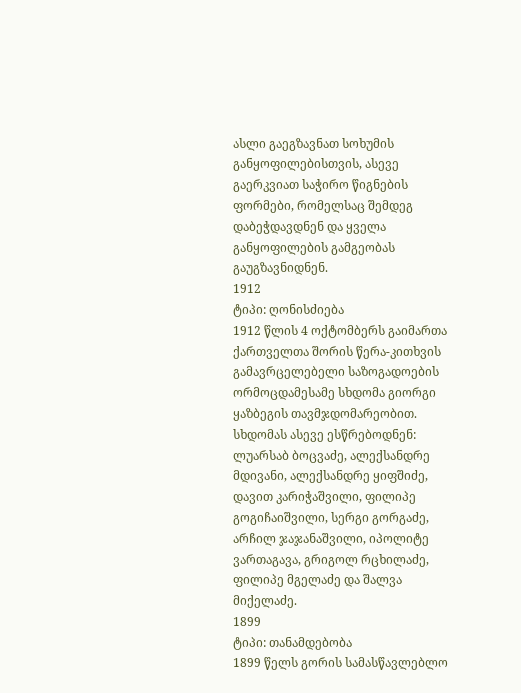ასლი გაეგზავნათ სოხუმის განყოფილებისთვის, ასევე გაერკვიათ საჭირო წიგნების ფორმები, რომელსაც შემდეგ დაბეჭდავდნენ და ყველა განყოფილების გამგეობას გაუგზავნიდნენ.
1912
ტიპი: ღონისძიება
1912 წლის 4 ოქტომბერს გაიმართა ქართველთა შორის წერა-კითხვის გამავრცელებელი საზოგადოების ორმოცდამესამე სხდომა გიორგი ყაზბეგის თავმჯდომარეობით. სხდომას ასევე ესწრებოდნენ: ლუარსაბ ბოცვაძე, ალექსანდრე მდივანი, ალექსანდრე ყიფშიძე, დავით კარიჭაშვილი, ფილიპე გოგიჩაიშვილი, სერგი გორგაძე, არჩილ ჯაჯანაშვილი, იპოლიტე ვართაგავა, გრიგოლ რცხილაძე, ფილიპე მგელაძე და შალვა მიქელაძე.
1899
ტიპი: თანამდებობა
1899 წელს გორის სამასწავლებლო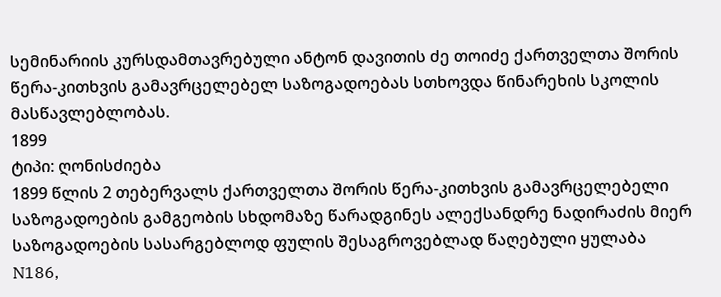სემინარიის კურსდამთავრებული ანტონ დავითის ძე თოიძე ქართველთა შორის წერა-კითხვის გამავრცელებელ საზოგადოებას სთხოვდა წინარეხის სკოლის მასწავლებლობას.
1899
ტიპი: ღონისძიება
1899 წლის 2 თებერვალს ქართველთა შორის წერა-კითხვის გამავრცელებელი საზოგადოების გამგეობის სხდომაზე წარადგინეს ალექსანდრე ნადირაძის მიერ საზოგადოების სასარგებლოდ ფულის შესაგროვებლად წაღებული ყულაბა N186,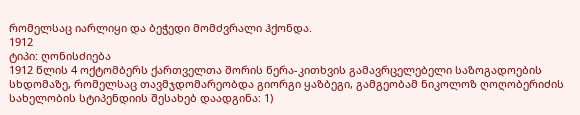რომელსაც იარლიყი და ბეჭედი მომძვრალი ჰქონდა.
1912
ტიპი: ღონისძიება
1912 წლის 4 ოქტომბერს ქართველთა შორის წერა-კითხვის გამავრცელებელი საზოგადოების სხდომაზე, რომელსაც თავმჯდომარეობდა გიორგი ყაზბეგი, გამგეობამ ნიკოლოზ ღოღობერიძის სახელობის სტიპენდიის შესახებ დაადგინა: 1)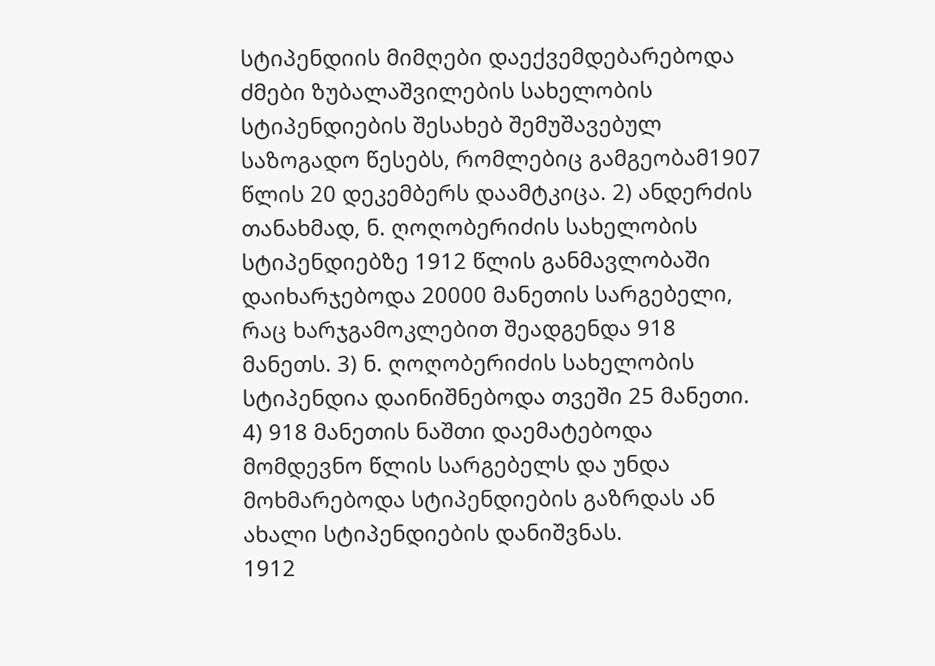სტიპენდიის მიმღები დაექვემდებარებოდა ძმები ზუბალაშვილების სახელობის სტიპენდიების შესახებ შემუშავებულ საზოგადო წესებს, რომლებიც გამგეობამ1907 წლის 20 დეკემბერს დაამტკიცა. 2) ანდერძის თანახმად, ნ. ღოღობერიძის სახელობის სტიპენდიებზე 1912 წლის განმავლობაში დაიხარჯებოდა 20000 მანეთის სარგებელი, რაც ხარჯგამოკლებით შეადგენდა 918 მანეთს. 3) ნ. ღოღობერიძის სახელობის სტიპენდია დაინიშნებოდა თვეში 25 მანეთი. 4) 918 მანეთის ნაშთი დაემატებოდა მომდევნო წლის სარგებელს და უნდა მოხმარებოდა სტიპენდიების გაზრდას ან ახალი სტიპენდიების დანიშვნას.
1912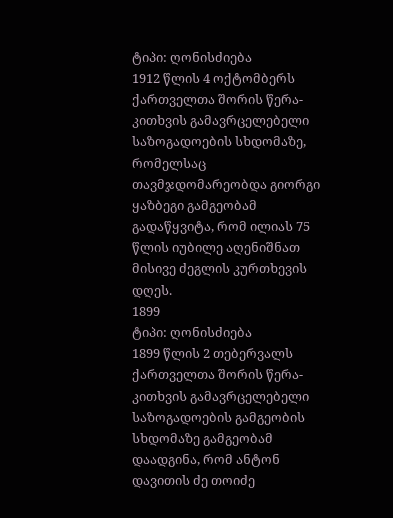ტიპი: ღონისძიება
1912 წლის 4 ოქტომბერს ქართველთა შორის წერა-კითხვის გამავრცელებელი საზოგადოების სხდომაზე, რომელსაც თავმჯდომარეობდა გიორგი ყაზბეგი გამგეობამ გადაწყვიტა, რომ ილიას 75 წლის იუბილე აღენიშნათ მისივე ძეგლის კურთხევის დღეს.
1899
ტიპი: ღონისძიება
1899 წლის 2 თებერვალს ქართველთა შორის წერა-კითხვის გამავრცელებელი საზოგადოების გამგეობის სხდომაზე გამგეობამ დაადგინა, რომ ანტონ დავითის ძე თოიძე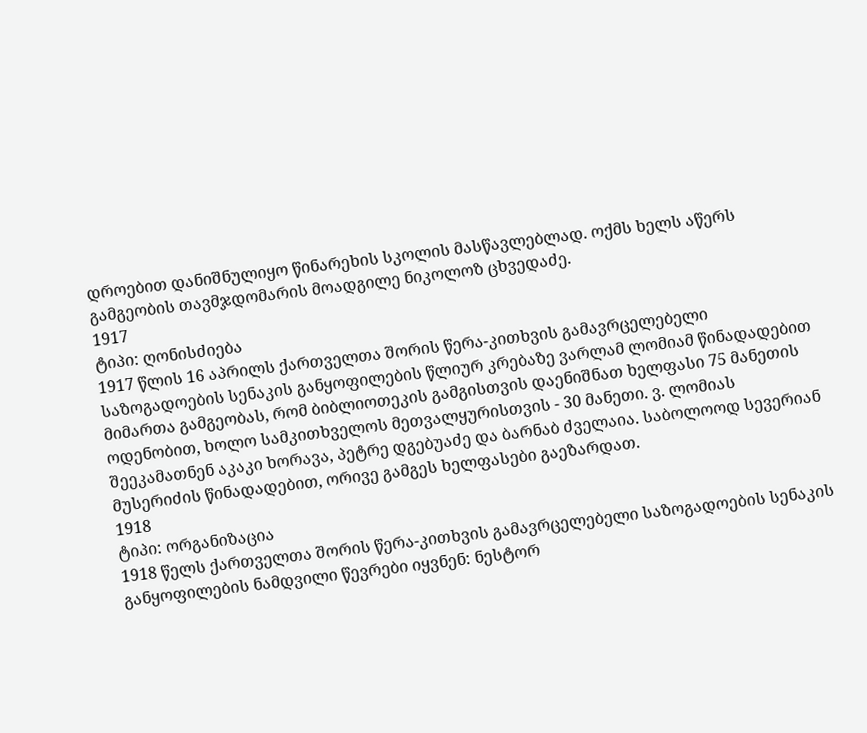დროებით დანიშნულიყო წინარეხის სკოლის მასწავლებლად. ოქმს ხელს აწერს გამგეობის თავმჯდომარის მოადგილე ნიკოლოზ ცხვედაძე.
1917
ტიპი: ღონისძიება
1917 წლის 16 აპრილს ქართველთა შორის წერა-კითხვის გამავრცელებელი საზოგადოების სენაკის განყოფილების წლიურ კრებაზე ვარლამ ლომიამ წინადადებით მიმართა გამგეობას, რომ ბიბლიოთეკის გამგისთვის დაენიშნათ ხელფასი 75 მანეთის ოდენობით, ხოლო სამკითხველოს მეთვალყურისთვის - 30 მანეთი. ვ. ლომიას შეეკამათნენ აკაკი ხორავა, პეტრე დგებუაძე და ბარნაბ ძველაია. საბოლოოდ სევერიან მუსერიძის წინადადებით, ორივე გამგეს ხელფასები გაეზარდათ.
1918
ტიპი: ორგანიზაცია
1918 წელს ქართველთა შორის წერა-კითხვის გამავრცელებელი საზოგადოების სენაკის განყოფილების ნამდვილი წევრები იყვნენ: ნესტორ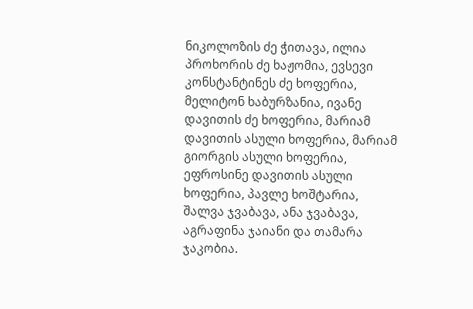ნიკოლოზის ძე ჭითავა, ილია პროხორის ძე ხაჟომია, ევსევი კონსტანტინეს ძე ხოფერია, მელიტონ ხაბურზანია, ივანე დავითის ძე ხოფერია, მარიამ დავითის ასული ხოფერია, მარიამ გიორგის ასული ხოფერია, ეფროსინე დავითის ასული ხოფერია, პავლე ხოშტარია, შალვა ჯვაბავა, ანა ჯვაბავა, აგრაფინა ჯაიანი და თამარა ჯაკობია.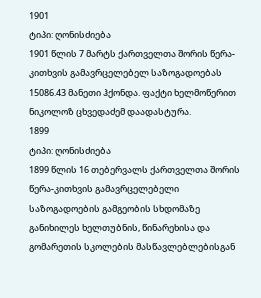1901
ტიპი: ღონისძიება
1901 წლის 7 მარტს ქართველთა შორის წერა-კითხვის გამავრცელებელ საზოგადოებას 15086.43 მანეთი ჰქონდა. ფაქტი ხელმოწერით ნიკოლოზ ცხვედაძემ დაადასტურა.
1899
ტიპი: ღონისძიება
1899 წლის 16 თებერვალს ქართველთა შორის წერა-კითხვის გამავრცელებელი საზოგადოების გამგეობის სხდომაზე განიხილეს ხელთუბნის, წინარეხისა და გომარეთის სკოლების მასწავლებლებისგან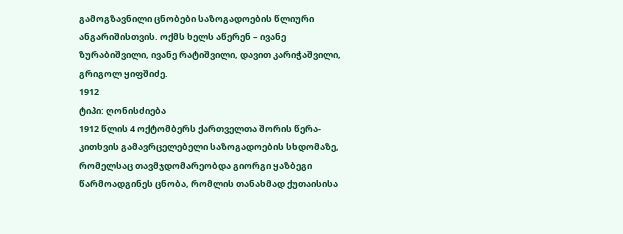გამოგზავნილი ცნობები საზოგადოების წლიური ანგარიშისთვის. ოქმს ხელს აწერენ – ივანე ზურაბიშვილი, ივანე რატიშვილი, დავით კარიჭაშვილი, გრიგოლ ყიფშიძე.
1912
ტიპი: ღონისძიება
1912 წლის 4 ოქტომბერს ქართველთა შორის წერა-კითხვის გამავრცელებელი საზოგადოების სხდომაზე, რომელსაც თავმჯდომარეობდა გიორგი ყაზბეგი წარმოადგინეს ცნობა, რომლის თანახმად ქუთაისისა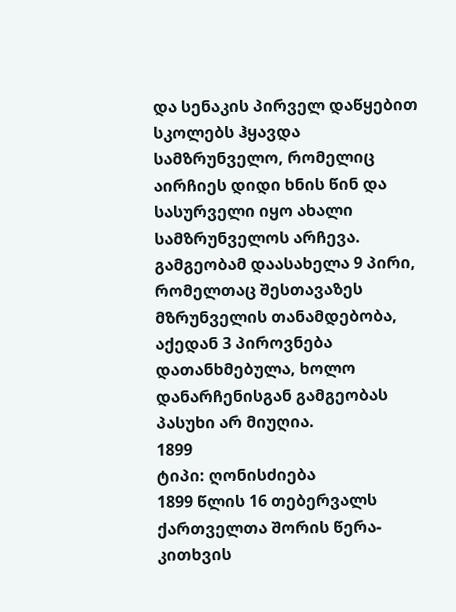და სენაკის პირველ დაწყებით სკოლებს ჰყავდა სამზრუნველო, რომელიც აირჩიეს დიდი ხნის წინ და სასურველი იყო ახალი სამზრუნველოს არჩევა. გამგეობამ დაასახელა 9 პირი, რომელთაც შესთავაზეს მზრუნველის თანამდებობა, აქედან 3 პიროვნება დათანხმებულა, ხოლო დანარჩენისგან გამგეობას პასუხი არ მიუღია.
1899
ტიპი: ღონისძიება
1899 წლის 16 თებერვალს ქართველთა შორის წერა-კითხვის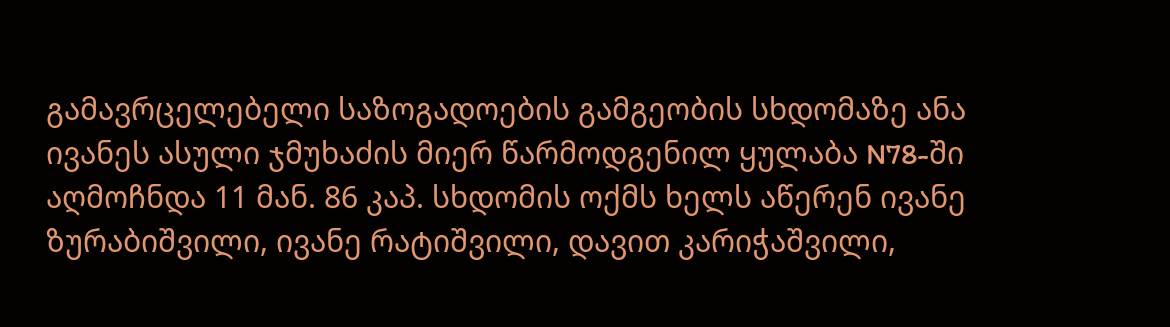გამავრცელებელი საზოგადოების გამგეობის სხდომაზე ანა ივანეს ასული ჯმუხაძის მიერ წარმოდგენილ ყულაბა N78-ში აღმოჩნდა 11 მან. 86 კაპ. სხდომის ოქმს ხელს აწერენ ივანე ზურაბიშვილი, ივანე რატიშვილი, დავით კარიჭაშვილი,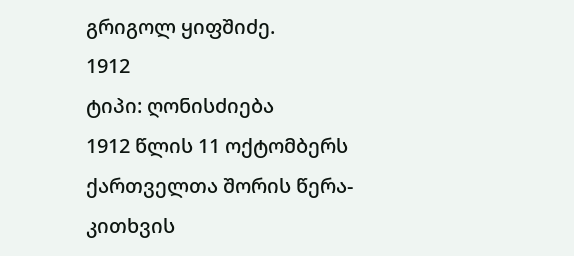გრიგოლ ყიფშიძე.
1912
ტიპი: ღონისძიება
1912 წლის 11 ოქტომბერს ქართველთა შორის წერა-კითხვის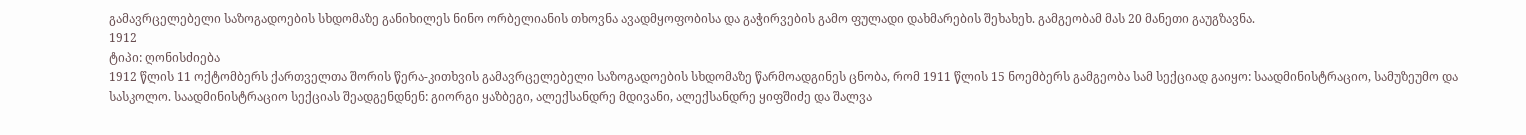გამავრცელებელი საზოგადოების სხდომაზე განიხილეს ნინო ორბელიანის თხოვნა ავადმყოფობისა და გაჭირვების გამო ფულადი დახმარების შეხახეხ. გამგეობამ მას 20 მანეთი გაუგზავნა.
1912
ტიპი: ღონისძიება
1912 წლის 11 ოქტომბერს ქართველთა შორის წერა-კითხვის გამავრცელებელი საზოგადოების სხდომაზე წარმოადგინეს ცნობა, რომ 1911 წლის 15 ნოემბერს გამგეობა სამ სექციად გაიყო: საადმინისტრაციო, სამუზეუმო და სასკოლო. საადმინისტრაციო სექციას შეადგენდნენ: გიორგი ყაზბეგი, ალექსანდრე მდივანი, ალექსანდრე ყიფშიძე და შალვა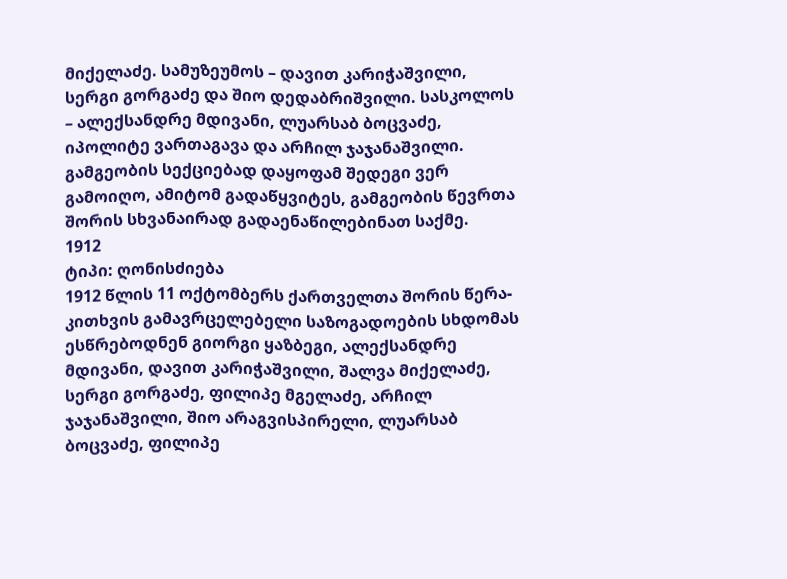მიქელაძე. სამუზეუმოს – დავით კარიჭაშვილი, სერგი გორგაძე და შიო დედაბრიშვილი. სასკოლოს – ალექსანდრე მდივანი, ლუარსაბ ბოცვაძე, იპოლიტე ვართაგავა და არჩილ ჯაჯანაშვილი. გამგეობის სექციებად დაყოფამ შედეგი ვერ გამოიღო, ამიტომ გადაწყვიტეს, გამგეობის წევრთა შორის სხვანაირად გადაენაწილებინათ საქმე.
1912
ტიპი: ღონისძიება
1912 წლის 11 ოქტომბერს ქართველთა შორის წერა-კითხვის გამავრცელებელი საზოგადოების სხდომას ესწრებოდნენ გიორგი ყაზბეგი, ალექსანდრე მდივანი, დავით კარიჭაშვილი, შალვა მიქელაძე, სერგი გორგაძე, ფილიპე მგელაძე, არჩილ ჯაჯანაშვილი, შიო არაგვისპირელი, ლუარსაბ ბოცვაძე, ფილიპე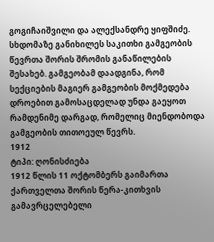გოგიჩაიშვილი და ალექსანდრე ყიფშიძე. სხდომაზე განიხილეს საკითხი გამგეობის წევრთა შორის შრომის განაწილების შესახებ. გამგეობამ დაადგინა, რომ სექციების მაგიერ გამგეობის მოქმედება დროებით გამოსაცდელად უნდა გაეყოთ რამდენიმე დარგად, რომელიც მიენდობოდა გამგეობის თითოეულ წევრს.
1912
ტიპი: ღონისძიება
1912 წლის 11 ოქტომბერს გაიმართა ქართველთა შორის წერა-კითხვის გამავრცელებელი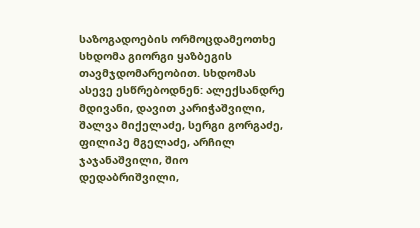საზოგადოების ორმოცდამეოთხე სხდომა გიორგი ყაზბეგის თავმჯდომარეობით. სხდომას ასევე ესწრებოდნენ: ალექსანდრე მდივანი, დავით კარიჭაშვილი, შალვა მიქელაძე, სერგი გორგაძე, ფილიპე მგელაძე, არჩილ ჯაჯანაშვილი, შიო დედაბრიშვილი,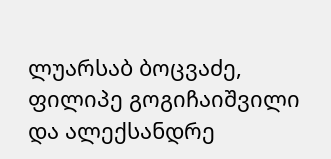ლუარსაბ ბოცვაძე, ფილიპე გოგიჩაიშვილი და ალექსანდრე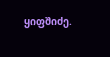ყიფშიძე.